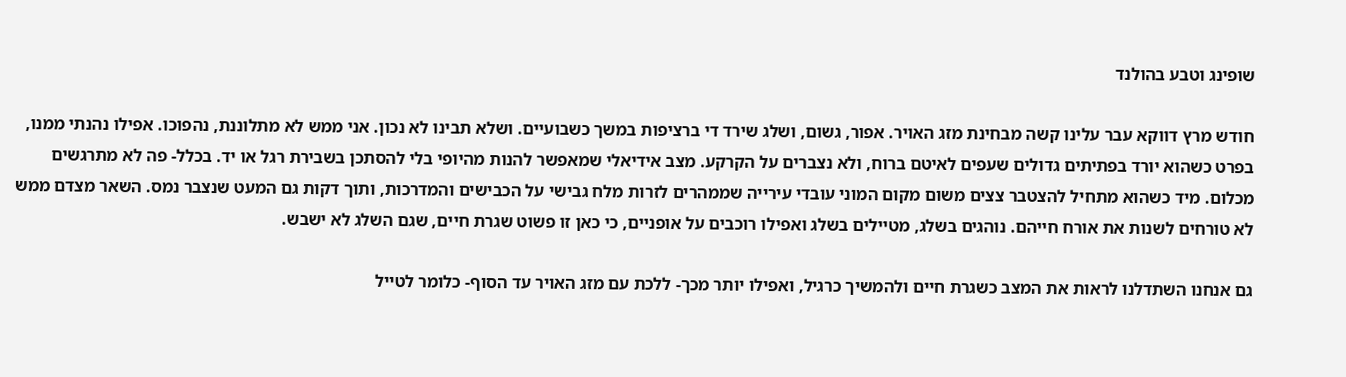שופינג וטבע בהולנד

חודש מרץ דווקא עבר עלינו קשה מבחינת מזג האויר. אפור, גשום, ושלג שירד די ברציפות במשך כשבועיים. ושלא תבינו לא נכון. אני ממש לא מתלוננת, נהפוכו. אפילו נהנתי ממנו, בפרט כשהוא יורד בפתיתים גדולים שעפים לאיטם ברוח, ולא נצברים על הקרקע. מצב אידיאלי שמאפשר להנות מהיופי בלי להסתכן בשבירת רגל או יד. בכלל- פה לא מתרגשים מכלום. מיד כשהוא מתחיל להצטבר צצים משום מקום המוני עובדי עירייה שממהרים לזרות מלח גבישי על הכבישים והמדרכות, ותוך דקות גם המעט שנצבר נמס. השאר מצדם ממש לא טורחים לשנות את אורח חייהם. נוהגים בשלג, מטיילים בשלג ואפילו רוכבים על אופניים, כי כאן זו פשוט שגרת חיים, שגם השלג לא ישבש.

גם אנחנו השתדלנו לראות את המצב כשגרת חיים ולהמשיך כרגיל, ואפילו יותר מכך- ללכת עם מזג האויר עד הסוף- כלומר לטייל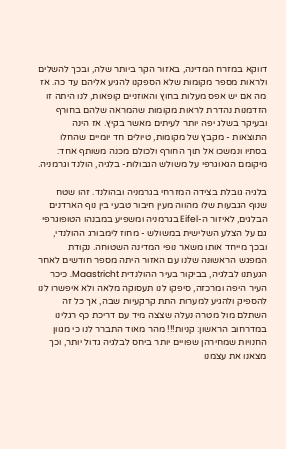דווקא במזרח המדינה, באזור הקר ביותר שלה, ובכך להשלים ולראות מספר מקומות שלא הספקנו להגיע אליהם עד כה. אז מה אם יש אפס מעלות בחוץ והאוזניים קופאות, לנו היתה זו הזדמנות נהדרת לראות מקומות שהמראה שלהם בחורף ובעיקר בשלג יפה יותר לעיתים מאשר בקיץ. אז הינה התוצאות - מקבץ של מקומות, טיולים חד יומיים שהחלו בסתיו ונמשכו אל תוך החורף ולכולם מכנה משותף אחד: מיקומם הגאוגרפי על משולש הגבולות- בלגיה, הולנד וגרמניה.

בלגיה גובלת בצידה המזרחי בגרמניה ובהולנד. זהו שטח שנוף הגבעות שלו מהווה מעין חיבור טבעי בין נוף הארדנים הבלגים, לאיזור ה-Eifel בגרמניה ומשפיע במבנהו הטופוגרפי גם על הצלע השלישית במשולש - מחוז לימבורג ההולנדי, ובכך מייחד אותו משאר נופי המדינה השטוחה. נקודת המפגש הראשונה שלנו עם האזור היתה מספר חודשים לאחר הגעתנו לבלגיה, בביקור בעיר ההולנדית Maastricht. כיכר העיר היפה ומרכזה, סיפקו לנו תעסוקה מלאה ולא איפשרו לנו להספיק ולהגיע למערות התת קרקעיות שבה, אך כל זה השתלם מול מטרה נעלה שצצה מיד עם דריכת כף רגלינו במדרחוב הראשון: קניות!!! מהר מאוד התברר לנו כי מגוון החנויות שמחירהן שפויים יותר ביחס לבלגיה גדול יותר, וכך מצאנו את עצמנו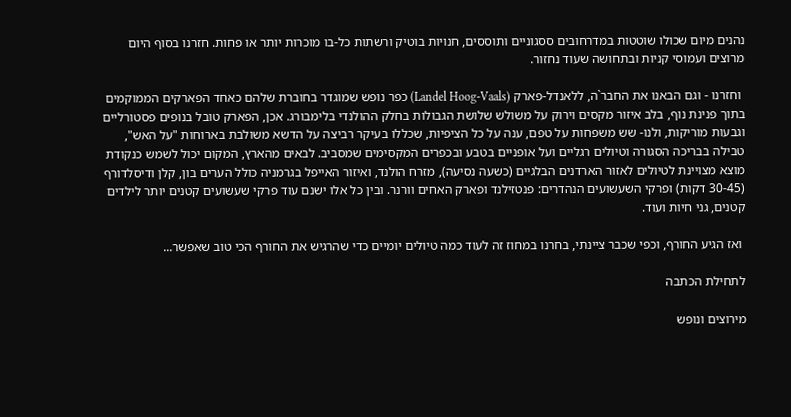נהנים מיום שכולו שוטטות במדרחובים ססגוניים ותוססים, חנויות בוטיק ורשתות כל-בו מוכרות יותר או פחות. חזרנו בסוף היום מרוצים ועמוסי קניות ובתחושה שעוד נחזור.

 וחזרנו - וגם הבאנו את החבר`ה, ללאנדל-פארק (Landel Hoog-Vaals) כפר נופש שמוגדר בחוברת שלהם כאחד הפארקים הממוקמים בתוך פנינת נוף, בלב איזור מקסים וירוק על משולש שלושת הגבולות בחלק ההולנדי בלימבורג. אכן, הפארק טובל בנופים פסטורליים וגבעות מוריקות, ולנו- שש משפחות על טפם, ענה על כל הציפיות, שכללו בעיקר רביצה על הדשא משולבת בארוחות "על האש", טבילה בבריכה הסגורה וטיולים רגליים ועל אופניים בטבע ובכפרים המקסימים שמסביב. לבאים מהארץ, המקום יכול לשמש כנקודת מוצא מצויינת לטיולים לאזור הארדנים הבלגיים (כשעה נסיעה), מזרח הולנד, ואיזור האייפל בגרמניה כולל הערים בון, קלן ודיסלדורף (30-45 דקות) ופרקי השעשועים הנהדרים: פנטזילנד ופארק האחים וורנר. ובין כל אלו ישנם עוד פרקי שעשועים קטנים יותר לילדים קטנים, גני חיות ועוד.

 ואז הגיע החורף, וכפי שכבר ציינתי, בחרנו במחוז זה לעוד כמה טיולים יומיים כדי שהרגיש את החורף הכי טוב שאפשר...

לתחילת הכתבה

מירוצים ונופש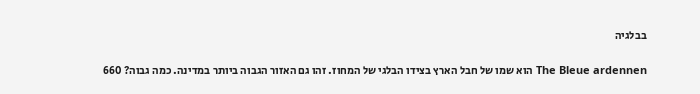בבלגיה

The Bleue ardennen הוא שמו של חבל הארץ בצידו הבלגי של המחוז. זהו גם האזור הגבוה ביותר במדינה. כמה גבוה? 660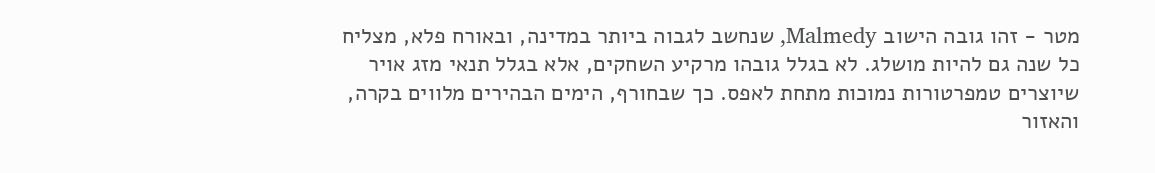מטר - זהו גובה הישוב Malmedy, שנחשב לגבוה ביותר במדינה, ובאורח פלא, מצליח כל שנה גם להיות מושלג. לא בגלל גובהו מרקיע השחקים, אלא בגלל תנאי מזג אויר שיוצרים טמפרטורות נמוכות מתחת לאפס. כך שבחורף, הימים הבהירים מלווים בקרה, והאזור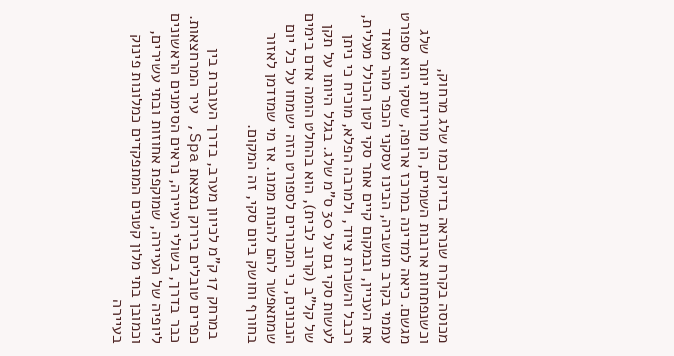מכוסה בקרח שנראה בדיוק כמו שלג מרחוק, וכשנפתחות ארובות השמיים, הן מורידות יותר שלג מגשם. כיאה למדינה במרכז ארופה, שסקי הוא ספורט עממי בקרב תושביה, הבינו עסקני הכפר מהר מאוד את העניין, ובמקום קיים אתר סקי קטן הכולל מעלית, רכבל והשכרת ציוד, ולמרבה הפלא, מוכיח כי ניתן לעשות סקי גם על 30 ס"מ שלג. בגלל היותו על תקן של קל"ב (קרוב לבית), הוא בהחלט הומה אדם בימים הנכונים, כי המכורים לספורט הזה ישמחו על כל יום שמתאפשר להם להנות ממנו. אז מי שמזדמן לאזור בחורף וחושק ביום סקי, זה המקום.

 במרחק 17 ק"מ לכיוון מערב, בדרך העוברת בין כפרים טובלים בירוק נמצאת Spa, עיר המרחצאות. כבר בדרך, בשולי העיירה, נראים הסימנים הראשונים ליופיה של העיירה, שמוקפת אחוזות ובתי עשירים, וכמובן בתי מלון קטנים המתפקדים כמלונות פינוק בעיירה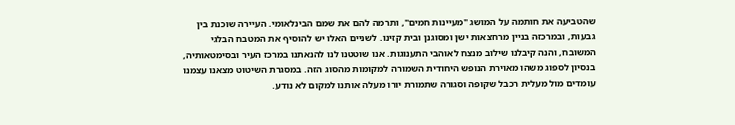שהטביעה את חותמה על המושג "מעיינות חמים", ותרמה להם את שמם הבינלאומי. העיירה שוכנת בין גבעות, ובמרכזה בניין מרחצאות ישן ומסוגנן ובית קזינו. לשניים האלו יש להוסיף את המטבח הבלגי המשובח, והנה קיבלנו שילוב מנצח לאוהבי התענוגות. אנו שוטטנו לנו להנאתנו במרכז העיר ובסימטאותיה, בנסיון לספוג משהו מאוירת הנופש היחודית השמורה למקומות מהסוג הזה. במסגרת השיטוט מצאנו עצמנו עומדים מול מעלית רכבל שקופה וסגורה שתמורת יורו מעלה אותנו למקום לא נודע.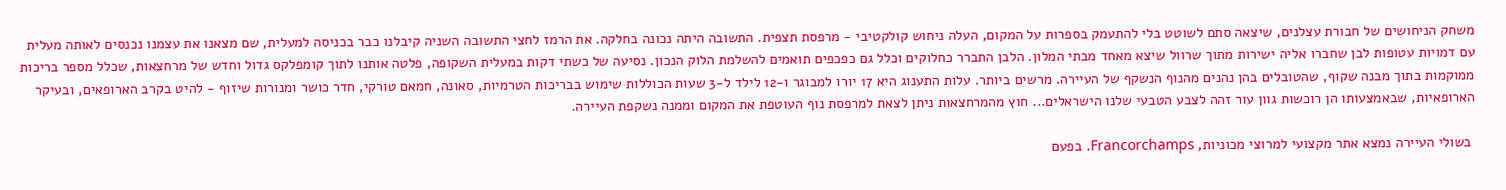משחק הניחושים של חבורת עצלנים, שיצאה סתם לשוטט בלי להתעמק בספרות על המקום, העלה ניחוש קולקטיבי - מרפסת תצפית. התשובה היתה נכונה בחלקה. את הרמז לחצי התשובה השניה קיבלנו כבר בכניסה למעלית, שם מצאנו את עצמנו נכנסים לאותה מעלית עם דמויות עטופות לבן שחברו אליה ישירות מתוך שרוול שיצא מאחד מבתי המלון. הלבן התברר כחלוקים וכלל גם כפכפים תואמים להשלמת הלוק הנכון. נסיעה של כשתי דקות במעלית השקופה, פלטה אותנו לתוך קומפלקס גדול וחדש של מרחצאות, שכלל מספר בריכות ממוקמות בתוך מבנה שקוף, שהטובלים בהן נהנים מהנוף הנשקף של העיירה. מרשים ביותר. עלות התענוג היא 17 יורו למבוגר ו-12 לילד ל-3 שעות הכוללות שימוש בבריכות הטרמיות, סאונה, חמאם טורקי, חדר כושר ומנורות שיזוף - להיט בקרב הארופאים, ובעיקר הארופאיות, שבאמצעותו הן רוכשות גוון עור זהה לצבע הטבעי שלנו הישראלים... חוץ מהמרחצאות ניתן לצאת למרפסת נוף העוטפת את המקום וממנה נשקפת העיירה.

 בשולי העיירה נמצא אתר מקצועי למרוצי מכוניות, Francorchamps. בפעם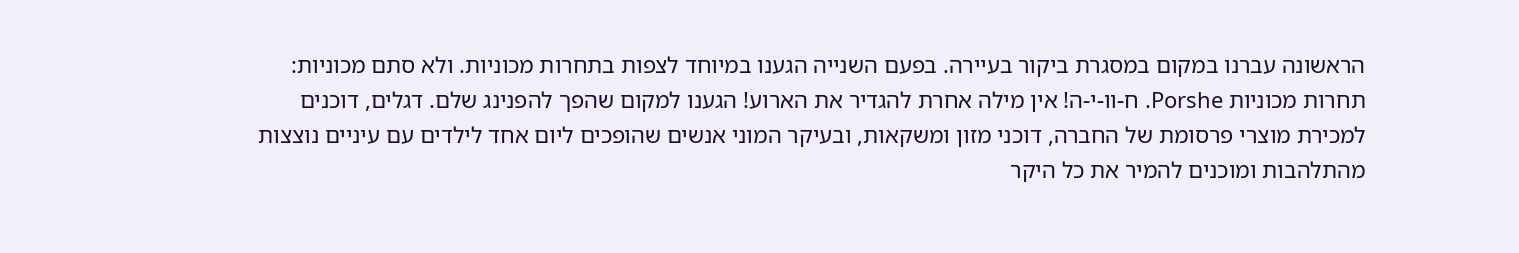הראשונה עברנו במקום במסגרת ביקור בעיירה. בפעם השנייה הגענו במיוחד לצפות בתחרות מכוניות. ולא סתם מכוניות: תחרות מכוניות Porshe. ח-וו-י-ה! אין מילה אחרת להגדיר את הארוע! הגענו למקום שהפך להפנינג שלם. דגלים, דוכנים למכירת מוצרי פרסומת של החברה, דוכני מזון ומשקאות, ובעיקר המוני אנשים שהופכים ליום אחד לילדים עם עיניים נוצצות מהתלהבות ומוכנים להמיר את כל היקר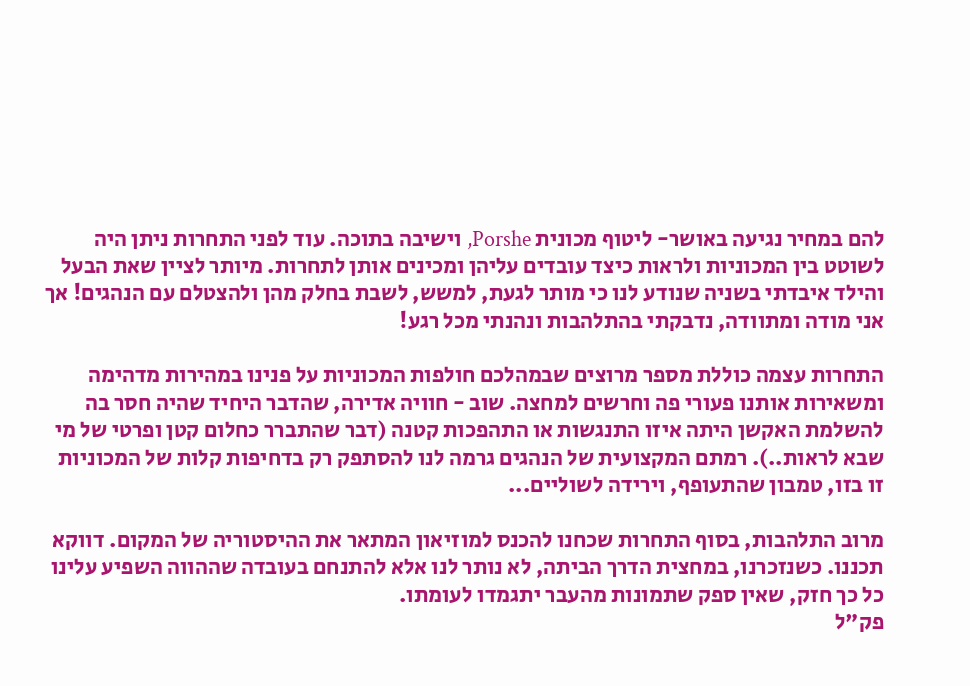להם במחיר נגיעה באושר- ליטוף מכונית Porshe, וישיבה בתוכה. עוד לפני התחרות ניתן היה לשוטט בין המכוניות ולראות כיצד עובדים עליהן ומכינים אותן לתחרות. מיותר לציין שאת הבעל והילד איבדתי בשניה שנודע לנו כי מותר לגעת, למשש, לשבת בחלק מהן ולהצטלם עם הנהגים! אך אני מודה ומתוודה, נדבקתי בהתלהבות ונהנתי מכל רגע!

התחרות עצמה כוללת מספר מרוצים שבמהלכם חולפות המכוניות על פנינו במהירות מדהימה ומשאירות אותנו פעורי פה וחרשים למחצה. שוב - חוויה אדירה, שהדבר היחיד שהיה חסר בה להשלמת האקשן היתה איזו התנגשות או התהפכות קטנה (דבר שהתברר כחלום קטן ופרטי של מי שבא לראות..). רמתם המקצועית של הנהגים גרמה לנו להסתפק רק בדחיפות קלות של המכוניות זו בזו, טמבון שהתעופף, וירידה לשוליים...

מרוב התלהבות, בסוף התחרות שכחנו להכנס למוזיאון המתאר את ההיסטוריה של המקום. דווקא תכננו. כשנזכרנו, במחצית הדרך הביתה, לא נותר לנו אלא להתנחם בעובדה שההווה השפיע עלינו כל כך חזק, שאין ספק שתמונות מהעבר יתגמדו לעומתו.
פק"ל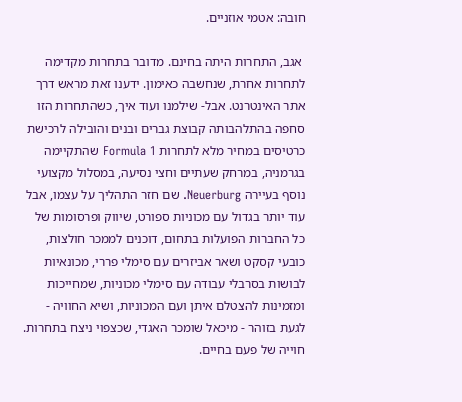חובה: אטמי אוזניים.

 אגב, התחרות היתה בחינם. מדובר בתחרות מקדימה לתחרות אחרת, שנחשבה כאימון. ידענו זאת מראש דרך אתר האינטרנט. אבל- שילמנו ועוד איך, כשהתחרות הזו סחפה בהתלהבותה קבוצת גברים ובנים והובילה לרכישת כרטיסים במחיר מלא לתחרות Formula 1 שהתקיימה בגרמניה, במרחק שעתיים וחצי נסיעה, במסלול מקצועי נוסף בעיירה Neuerburg. שם חזר התהליך על עצמו, אבל עוד יותר בגדול עם מכוניות ספורט, שיווק ופרסומות של כל החברות הפועלות בתחום, דוכנים לממכר חולצות, כובעי קסקט ושאר אביזרים עם סימלי פררי, מכונאיות לבושות בסרבלי עבודה עם סימלי מכוניות, שמחייכות ומזמינות להצטלם איתן ועם המכוניות, ושיא החוויה - לגעת בזוהר - מיכאל שומכר האגדי, שכצפוי ניצח בתחרות. חוייה של פעם בחיים.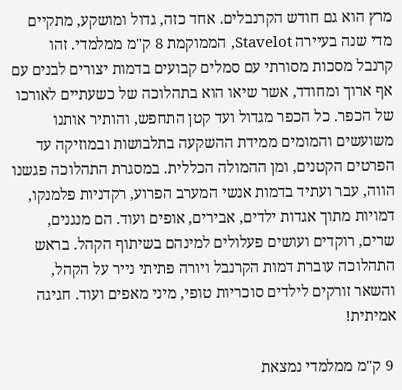מרץ הוא גם חודש הקרנבלים. אחד כזה, גדול ומושקע, מתקיים מדי שנה בעיירה Stavelot, הממוקמת 8 ק"מ ממלמדי. זהו קרנבל מסכות מסורתי עם סמלים קבועים בדמות יצורים לבנים עם אף ארוך ומחודד, אשר שיאו הוא בתהלוכה של כשעתיים לאורכו של הכפר. כל הכפר מגדול ועד קטן התחפש, והותיר אותנו משועשים והמומים ממידת ההשקעה בתלבושות ובמוזיקה עד הפרטים הקטנים, ומן ההמולה הכללית. במסגרת התהלוכה פגשנו הווה, עבר ועתיד בדמות אנשי המערב הפרוע, רקדניות פלמנקו, דמויות מתוך אגדות ילדים, אבירים, אופים ועוד. הם מנגנים, שרים, רוקדים ועושים פעלולים למינהם בשיתוף הקהל. בראש התהלוכה עוברת דמות הקרנבל ויורה פתיתי נייר על הקהל, והשאר זורקים לילדים סוכריות טופי, מיני מאפים ועוד. חגיגה אמיתית!

 9 ק"מ ממלמדי נמצאת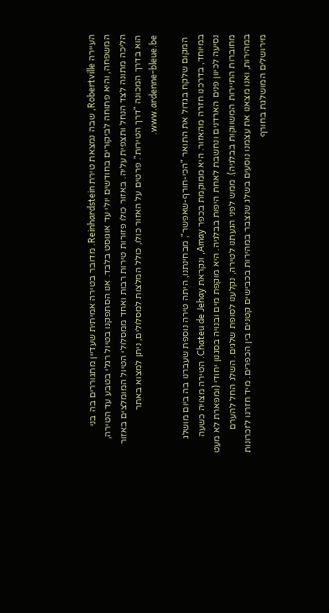העיירה Robertville, שבה נמצאת טירת Reinhardstein. מדובר בטירה אמיתית שעדיין מתגוררים בה בני המשפחה, והיא פתוחה לביקורים בחודשים יולי עד אוגוסט בלבד. אנו הסתפקנו בטיול רגלי בטבע עד הטירה, הליכה מתונה לצד הנחל ותצפית עליה. באזור כולו פזורות טירות רבות ואחד ממסלולי הטיול המומלצים באזור הוא בדרך המכונה "דרך הטירות". פרטים על האזור כולו, כולל המלצות למסלולים, ניתן למצוא באתר www.ardenne-bleue.be.

 המקום שלקח בגדול את התואר "הכי-חורף-שאפשר", מבחינתנו, היתה טירה נוספת שעברנו בה ביום מושלג במיוחד, בדרכנו חזרה מהאזור. היא ממוקמת בכפר Amay, ונקראת Chateu de Jehay. הטירה מצויה כשעה נסיעה לכיוון פנים הארדנים ונחשבת לאחת היפות בבלגיה. היא מוקפת מים ובנויה בסגנון יחודי (ומפארת לא מעט מחוברות התיירות המשווקות בבלגיה). ממש לפני הגעתנו לטירה, נקלענו לסופת שלגים. השלג החל להערם במהירות, ואנו מצאנו את עצמנו נוסעים בשלג שנצבר במהירות בכבישים קטנים בין הכפרים. מיד חזרנו לזכרונות מירושלים המושלגת בחורף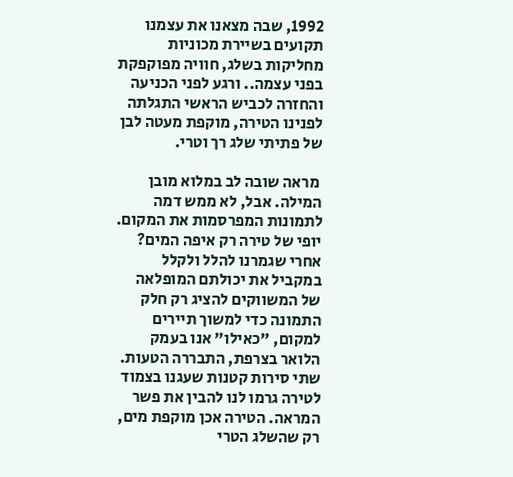1992, שבה מצאנו את עצמנו תקועים בשיירת מכוניות מחליקות בשלג, חוויה מפוקפקת בפני עצמה.. ורגע לפני הכניעה והחזרה לכביש הראשי התגלתה לפנינו הטירה, מוקפת מעטה לבן של פתיתי שלג רך וטרי.

 מראה שובה לב במלוא מובן המילה. אבל, לא ממש דמה לתמונות המפרסמות את המקום. יופי של טירה רק איפה המים? אחרי שגמרנו להלל ולקלל במקביל את יכולתם המופלאה של המשווקים להציג רק חלק התמונה כדי למשוך תיירים למקום, "כאילו" אנו בעמק הלואר בצרפת, התבררה הטעות. שתי סירות קטנות שעגנו בצמוד לטירה גרמו לנו להבין את פשר המראה. הטירה אכן מוקפת מים, רק שהשלג הטרי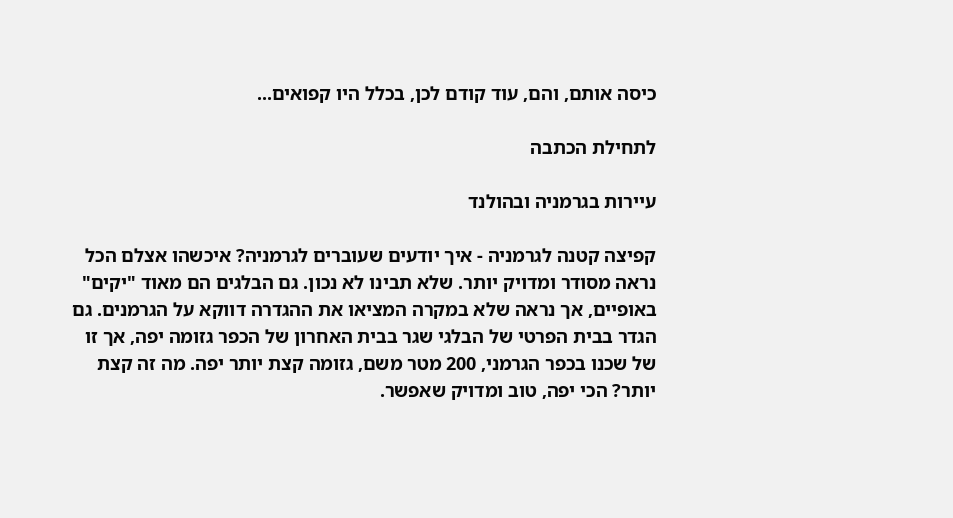כיסה אותם, והם, עוד קודם לכן, בכלל היו קפואים...

לתחילת הכתבה

עיירות בגרמניה ובהולנד

קפיצה קטנה לגרמניה - איך יודעים שעוברים לגרמניה? איכשהו אצלם הכל נראה מסודר ומדויק יותר. שלא תבינו לא נכון. גם הבלגים הם מאוד "יקים" באופיים, אך נראה שלא במקרה המציאו את ההגדרה דווקא על הגרמנים. גם הגדר בבית הפרטי של הבלגי שגר בבית האחרון של הכפר גזומה יפה, אך זו של שכנו בכפר הגרמני, 200 מטר משם, גזומה קצת יותר יפה. מה זה קצת יותר? הכי יפה, טוב ומדויק שאפשר.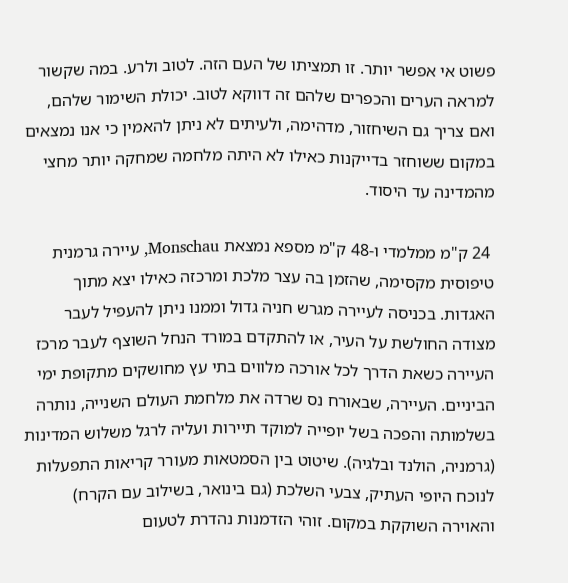פשוט אי אפשר יותר. זו תמציתו של העם הזה. לטוב ולרע. במה שקשור למראה הערים והכפרים שלהם זה דווקא לטוב. יכולת השימור שלהם, ואם צריך גם השיחזור, מדהימה, ולעיתים לא ניתן להאמין כי אנו נמצאים במקום ששוחזר בדייקנות כאילו לא היתה מלחמה שמחקה יותר מחצי מהמדינה עד היסוד.

 24 ק"מ ממלמדי ו-48 ק"מ מספא נמצאת Monschau, עיירה גרמנית טיפוסית מקסימה, שהזמן בה עצר מלכת ומרכזה כאילו יצא מתוך האגדות. בכניסה לעיירה מגרש חניה גדול וממנו ניתן להעפיל לעבר מצודה החולשת על העיר, או להתקדם במורד הנחל השוצף לעבר מרכז העיירה כשאת הדרך לכל אורכה מלווים בתי עץ מחושקים מתקופת ימי הביניים. העיירה, שבאורח נס שרדה את מלחמת העולם השנייה, נותרה בשלמותה והפכה בשל יופייה למוקד תיירות ועליה לרגל משלוש המדינות (גרמניה, הולנד ובלגיה). שיטוט בין הסמטאות מעורר קריאות התפעלות לנוכח היופי העתיק, צבעי השלכת (גם בינואר, בשילוב עם הקרח) והאוירה השוקקת במקום. זוהי הזדמנות נהדרת לטעום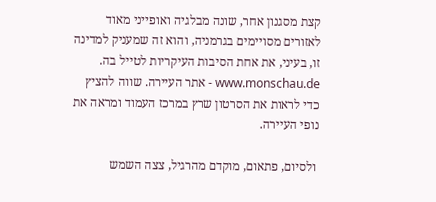קצת מסגנון אחר, שונה מבלגיה ואופייני מאוד לאזורים מסויימים בגרמניה, והוא זה שמעניק למדינה זו, בעיני, את אחת הסיבות העיקריות לטייל בה. www.monschau.de - אתר העיירה. שווה להציץ כדי לראות את הסרטון שרץ במרכז העמוד ומראה את נופי העיירה.

 ולסיום, פתאום, מוקדם מהרגיל, צצה השמש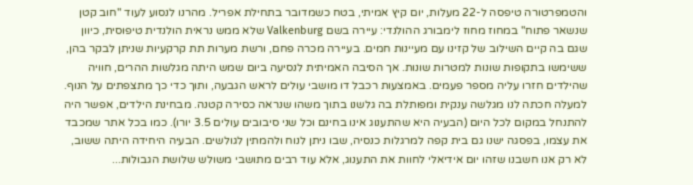והטמפרטורה טיפסה ל-22 מעלות, יום קיץ אמיתי, בטח כשמדובר בתחילת אפריל. מהרנו לנסוע לעוד "חוב קטן שנשאר פתוח" במחוז מחוז לימבורג ההולנדי: עיירה בשם Valkenburg שלא ממש נראית הולנדית טיפוסית, כיוון שגם בה קיים השילוב של קזינו עם מעיינות חמים. בעיירה מכרה פחם, ורשת מערות תת קרקעיות שניתן לבקר בהן, ששימשו בתקופות שונות למטרות שונות. אך הסיבה האמיתית לנסיעה ביום שמש היתה מגלשות ההרים, חוויה שהילדים חזרו עליה מספר פעמים. באמצעות רכבל דו מושבי עולים לראש הגבעה, ותוך כדי כך מתצפתים על הנוף. למעלה חכתה לנו מגלשה ענקית ומפותלת בה גלשנו בתוך משהו שנראה כסירה קטנה. מבחינת הילדים, אפשר היה להתנחל במקום לכל היום (הבעיה היא שהתענוג אינו בחינם וכל שני סיבובים עולים 3.5 יורו). כמו בכל אתר שמכבד את עצמו, בפסגה ישנו גם בית קפה למרגלות כנסיה, שבו ניתן לנוח ולהמתין לגולשים. הבעיה היחידה היתה ששוב, לא רק אנו חשבנו שזהו יום אידיאלי לחוות את התענוג, אלא עוד רבים מתושבי משולש שלושת הגבולות...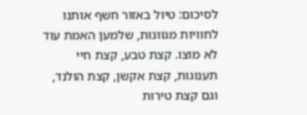לסיכום: טיול באזור חשף אותנו לחוויות מגוונות, שלמען האמת עוד לא מוצו. קצת טבע, קצת חיי תענוגות, קצת אקשן, קצת הולנד, וגם קצת טירות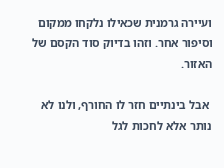ועיירה גרמנית שכאילו נלקחו ממקום וסיפור אחר. וזהו בדיוק סוד הקסם של האזור.

 אבל בינתיים חזר לו החורף, ולנו לא נותר אלא לחכות לגל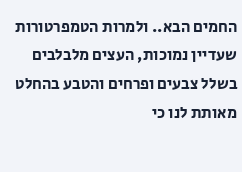החמים הבא.. ולמרות הטמפרטורות שעדיין נמוכות, העצים מלבלבים בשלל צבעים ופרחים והטבע בהחלט מאותת לנו כי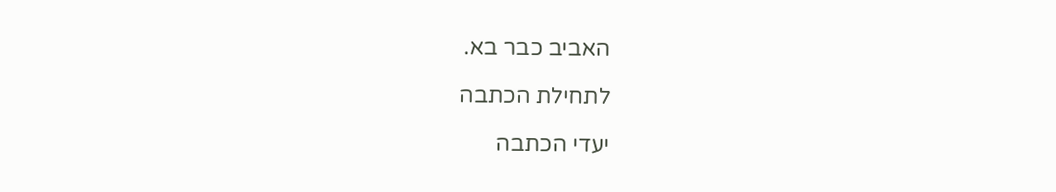האביב כבר בא.

לתחילת הכתבה

יעדי הכתבה